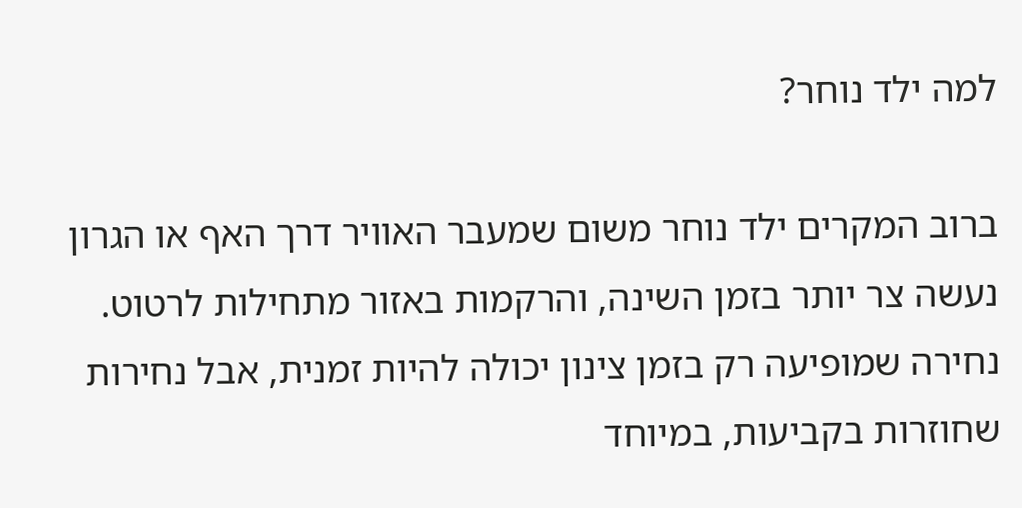למה ילד נוחר?

ברוב המקרים ילד נוחר משום שמעבר האוויר דרך האף או הגרון נעשה צר יותר בזמן השינה, והרקמות באזור מתחילות לרטוט. נחירה שמופיעה רק בזמן צינון יכולה להיות זמנית, אבל נחירות שחוזרות בקביעות, במיוחד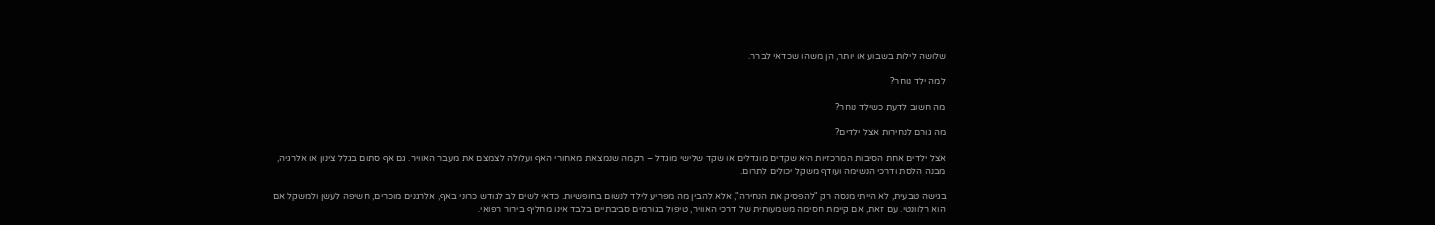שלושה לילות בשבוע או יותר, הן משהו שכדאי לברר.

למה ילד נוחר?

מה חשוב לדעת כשילד נוחר?

מה גורם לנחירות אצל ילדים?

אצל ילדים אחת הסיבות המרכזיות היא שקדים מוגדלים או שקד שלישי מוגדל – רקמה שנמצאת מאחורי האף ועלולה לצמצם את מעבר האוויר. גם אף סתום בגלל צינון או אלרגיה, מבנה הלסת ודרכי הנשימה ועודף משקל יכולים לתרום.

בגישה טבעית, לא הייתי מנסה רק "להפסיק את הנחירה", אלא להבין מה מפריע לילד לנשום בחופשיות. כדאי לשים לב לגודש כרוני באף, אלרגנים מוכרים, חשיפה לעשן ולמשקל אם הוא רלוונטי. עם זאת, אם קיימת חסימה משמעותית של דרכי האוויר, טיפול בגורמים סביבתיים בלבד אינו מחליף בירור רפואי.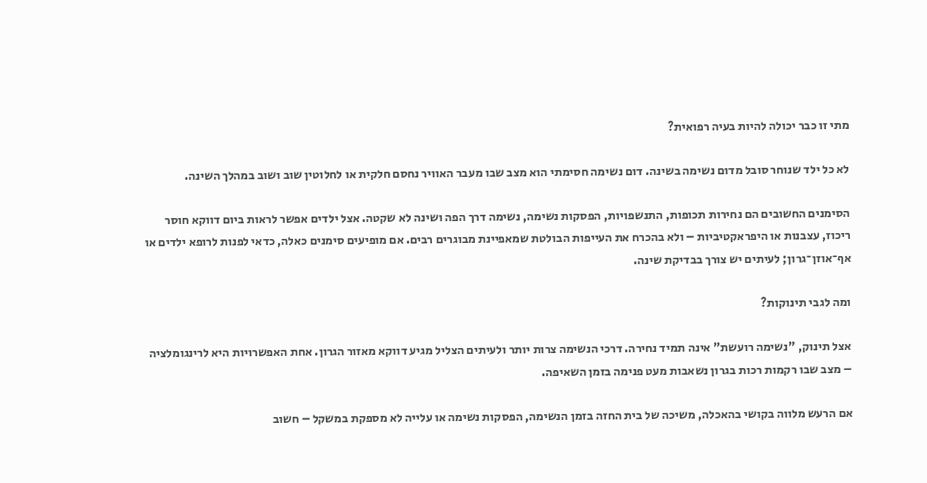מתי זו כבר יכולה להיות בעיה רפואית?

לא כל ילד שנוחר סובל מדום נשימה בשינה. דום נשימה חסימתי הוא מצב שבו מעבר האוויר נחסם חלקית או לחלוטין שוב ושוב במהלך השינה.

הסימנים החשובים הם נחירות תכופות, התנשפויות, הפסקות נשימה, נשימה דרך הפה ושינה לא שקטה. אצל ילדים אפשר לראות ביום דווקא חוסר ריכוז, עצבנות או היפראקטיביות – ולא בהכרח את העייפות הבולטת שמאפיינת מבוגרים רבים. אם מופיעים סימנים כאלה, כדאי לפנות לרופא ילדים או אף־אוזן־גרון; לעיתים יש צורך בבדיקת שינה.

ומה לגבי תינוקות?

אצל תינוק, "נשימה רועשת" אינה תמיד נחירה. דרכי הנשימה צרות יותר ולעיתים הצליל מגיע דווקא מאזור הגרון. אחת האפשרויות היא לרינגומלציה – מצב שבו רקמות רכות בגרון נשאבות מעט פנימה בזמן השאיפה.

אם הרעש מלווה בקושי בהאכלה, משיכה של בית החזה בזמן הנשימה, הפסקות נשימה או עלייה לא מספקת במשקל – חשוב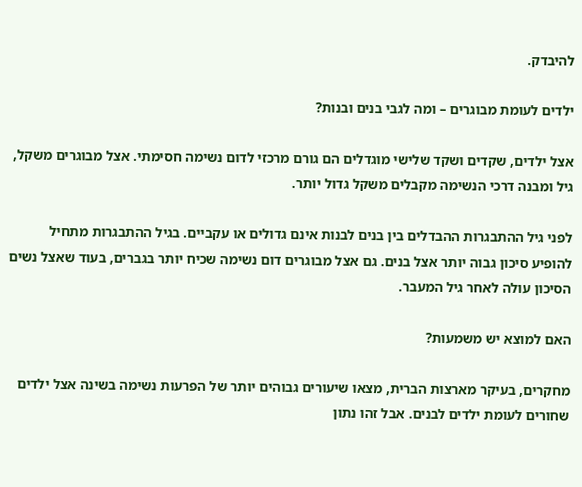להיבדק.

ילדים לעומת מבוגרים – ומה לגבי בנים ובנות?

אצל ילדים, שקדים ושקד שלישי מוגדלים הם גורם מרכזי לדום נשימה חסימתי. אצל מבוגרים משקל, גיל ומבנה דרכי הנשימה מקבלים משקל גדול יותר.

לפני גיל ההתבגרות ההבדלים בין בנים לבנות אינם גדולים או עקביים. בגיל ההתבגרות מתחיל להופיע סיכון גבוה יותר אצל בנים. גם אצל מבוגרים דום נשימה שכיח יותר בגברים, בעוד שאצל נשים הסיכון עולה לאחר גיל המעבר.

האם למוצא יש משמעות?

מחקרים, בעיקר מארצות הברית, מצאו שיעורים גבוהים יותר של הפרעות נשימה בשינה אצל ילדים שחורים לעומת ילדים לבנים. אבל זהו נתון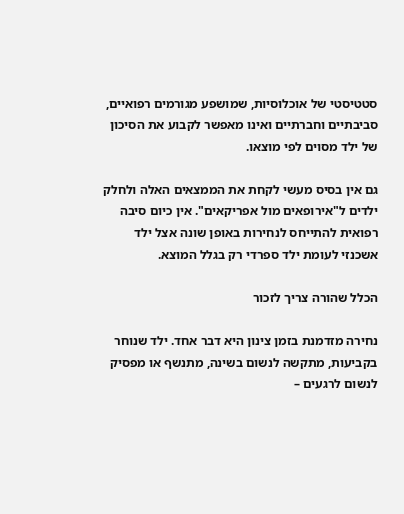סטטיסטי של אוכלוסיות, שמושפע מגורמים רפואיים, סביבתיים וחברתיים ואינו מאפשר לקבוע את הסיכון של ילד מסוים לפי מוצאו.

גם אין בסיס מעשי לקחת את הממצאים האלה ולחלק ילדים ל"אירופאים מול אפריקאים". אין כיום סיבה רפואית להתייחס לנחירות באופן שונה אצל ילד אשכנזי לעומת ילד ספרדי רק בגלל המוצא.

הכלל שהורה צריך לזכור

נחירה מזדמנת בזמן צינון היא דבר אחד. ילד שנוחר בקביעות, מתקשה לנשום בשינה, מתנשף או מפסיק לנשום לרגעים –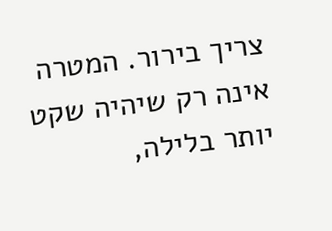צריך בירור. המטרה אינה רק שיהיה שקט יותר בלילה,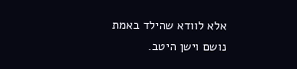אלא לוודא שהילד באמת נושם וישן היטב.